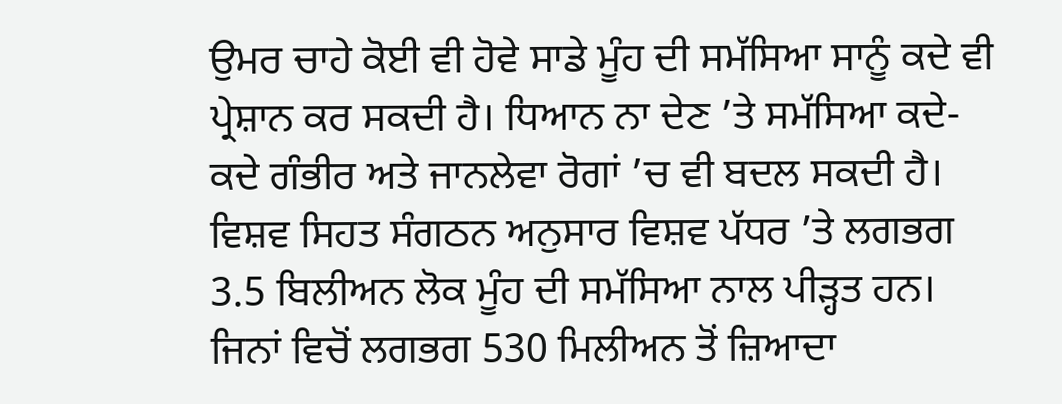ਉਮਰ ਚਾਹੇ ਕੋਈ ਵੀ ਹੋਵੇ ਸਾਡੇ ਮੂੰਹ ਦੀ ਸਮੱਸਿਆ ਸਾਨੂੰ ਕਦੇ ਵੀ ਪ੍ਰੇਸ਼ਾਨ ਕਰ ਸਕਦੀ ਹੈ। ਧਿਆਨ ਨਾ ਦੇਣ ’ਤੇ ਸਮੱਸਿਆ ਕਦੇ-ਕਦੇ ਗੰਭੀਰ ਅਤੇ ਜਾਨਲੇਵਾ ਰੋਗਾਂ ’ਚ ਵੀ ਬਦਲ ਸਕਦੀ ਹੈ। ਵਿਸ਼ਵ ਸਿਹਤ ਸੰਗਠਨ ਅਨੁਸਾਰ ਵਿਸ਼ਵ ਪੱਧਰ ’ਤੇ ਲਗਭਗ 3.5 ਬਿਲੀਅਨ ਲੋਕ ਮੂੰਹ ਦੀ ਸਮੱਸਿਆ ਨਾਲ ਪੀੜ੍ਹਤ ਹਨ। ਜਿਨਾਂ ਵਿਚੋਂ ਲਗਭਗ 530 ਮਿਲੀਅਨ ਤੋਂ ਜ਼ਿਆਦਾ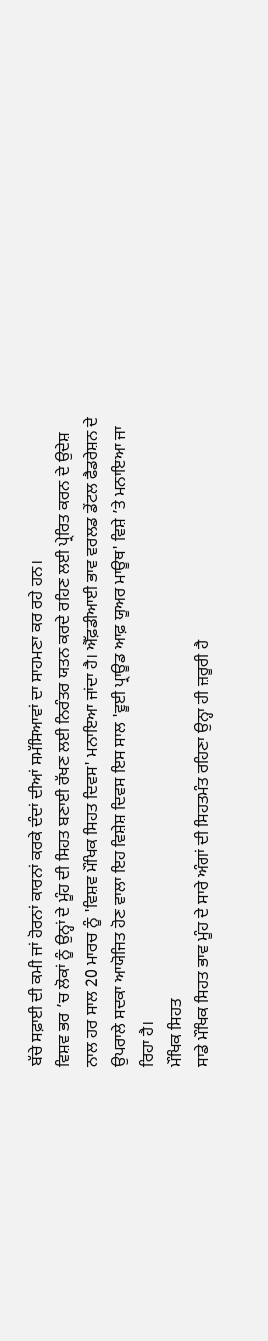ਬੱਚੇ ਸਫ਼ਾਈ ਦੀ ਕਮੀ ਜਾਂ ਹੋਰਨਾਂ ਕਾਰਨਾਂ ਕਰਕੇ ਦੰਦਾਂ ਦੀਆਂ ਸਮੱਸਿਆਵਾਂ ਦਾ ਸਾਹਮਣਾ ਕਰ ਰਹੇ ਹਨ।
ਵਿਸ਼ਵ ਭਰ ’ਚ ਲੋਕਾਂ ਨੂੰ ਉਨ੍ਹਾਂ ਦੇ ਮੂੰਹ ਦੀ ਸਿਹਤ ਬਣਾਈ ਰੱਖਣ ਲਈ ਨਿਰੰਤਰ ਯਤਨ ਕਰਦੇ ਰਹਿਣ ਲਈ ਪ੍ਰੇਰਿਤ ਕਰਨ ਦੇ ਉਦੇਸ਼ ਨਾਲ ਹਰ ਸਾਲ 20 ਮਾਰਚ ਨੂੰ 'ਵਿਸ਼ਵ ਮੌਖਿਕ ਸਿਹਤ ਦਿਵਸ' ਮਨਾਇਆ ਜਾਂਦਾ ਹੈ। ਐੱਫ਼ਡੀਆਈ ਭਾਵ ਵਰਲਡ ਡੇਂਟਲ ਫੈਡਰੇਸ਼ਨ ਦੇ ਉਪਰਾਲੇ ਸਦਕਾ ਆਯੋਜਿਤ ਹੋਣ ਵਾਲਾ ਇਹ ਵਿਸ਼ੇਸ਼ ਦਿਵਸ ਇਸ ਸਾਲ 'ਵੂਈ ਪ੍ਰਾਊਡ ਆਫ਼ ਯੂਅਰ ਮਾਊਥ' ਵਿਸ਼ੇ ’ਤੇ ਮਨਾਇਆ ਜਾ ਰਿਹਾ ਹੈ।
ਮੌਖਿਕ ਸਿਹਤ
ਸਾਡੇ ਮੌਖਿਕ ਸਿਹਤ ਭਾਵ ਮੂੰਹ ਦੇ ਸਾਰੇ ਅੰਗਾਂ ਦੀ ਸਿਹਤਮੰਤ ਰਹਿਣਾ ਉਨ੍ਹਾ ਹੀ ਜ਼ਰੂਰੀ ਹੈ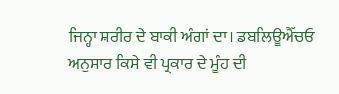ਜਿਨ੍ਹਾ ਸ਼ਰੀਰ ਦੇ ਬਾਕੀ ਅੰਗਾਂ ਦਾ। ਡਬਲਿਊਐੱਚਓ ਅਨੁਸਾਰ ਕਿਸੇ ਵੀ ਪ੍ਰਕਾਰ ਦੇ ਮੂੰਹ ਦੀ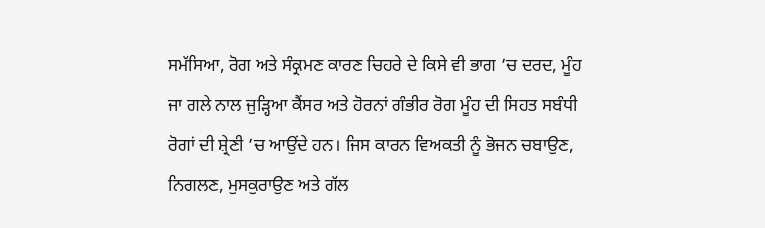ਸਮੱਸਿਆ, ਰੋਗ ਅਤੇ ਸੰਕ੍ਰਮਣ ਕਾਰਣ ਚਿਹਰੇ ਦੇ ਕਿਸੇ ਵੀ ਭਾਗ ’ਚ ਦਰਦ, ਮੂੰਹ ਜਾ ਗਲੇ ਨਾਲ ਜੁੜ੍ਹਿਆ ਕੈਂਸਰ ਅਤੇ ਹੋਰਨਾਂ ਗੰਭੀਰ ਰੋਗ ਮੂੰਹ ਦੀ ਸਿਹਤ ਸਬੰਧੀ ਰੋਗਾਂ ਦੀ ਸ਼੍ਰੇਣੀ ’ਚ ਆਉਂਦੇ ਹਨ। ਜਿਸ ਕਾਰਨ ਵਿਅਕਤੀ ਨੂੰ ਭੋਜਨ ਚਬਾਉਣ, ਨਿਗਲਣ, ਮੁਸਕੁਰਾਉਣ ਅਤੇ ਗੱਲ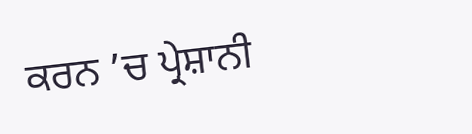ਕਰਨ ’ਚ ਪ੍ਰੇਸ਼ਾਨੀ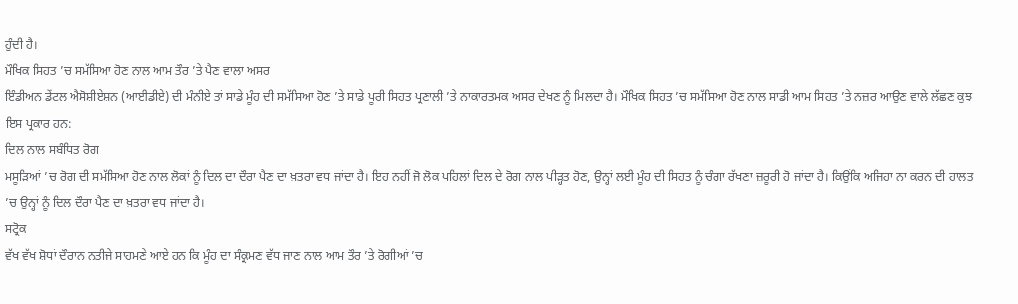ਹੁੰਦੀ ਹੈ।
ਮੌਖਿਕ ਸਿਹਤ ’ਚ ਸਮੱਸਿਆ ਹੋਣ ਨਾਲ ਆਮ ਤੌਰ ’ਤੇ ਪੈਣ ਵਾਲਾ ਅਸਰ
ਇੰਡੀਅਨ ਡੇਂਟਲ ਐਸੋਸ਼ੀਏਸ਼ਨ (ਆਈਡੀਏ) ਦੀ ਮੰਨੀਏ ਤਾਂ ਸਾਡੇ ਮੂੰਹ ਦੀ ਸਮੱਸਿਆ ਹੋਣ ’ਤੇ ਸਾਡੇ ਪੂਰੀ ਸਿਹਤ ਪ੍ਰਣਾਲੀ ’ਤੇ ਨਾਕਾਰਤਮਕ ਅਸਰ ਦੇਖਣ ਨੂੰ ਮਿਲਦਾ ਹੈ। ਮੌਖਿਕ ਸਿਹਤ ’ਚ ਸਮੱਸਿਆ ਹੋਣ ਨਾਲ ਸਾਡੀ ਆਮ ਸਿਹਤ ’ਤੇ ਨਜ਼ਰ ਆਉਣ ਵਾਲੇ ਲੱਛਣ ਕੁਝ ਇਸ ਪ੍ਰਕਾਰ ਹਨ:
ਦਿਲ ਨਾਲ ਸਬੰਧਿਤ ਰੋਗ
ਮਸੂੜਿਆਂ ’ਚ ਰੋਗ ਦੀ ਸਮੱਸਿਆ ਹੋਣ ਨਾਲ ਲੋਕਾਂ ਨੂੰ ਦਿਲ ਦਾ ਦੌਰਾ ਪੈਣ ਦਾ ਖ਼ਤਰਾ ਵਧ ਜਾਂਦਾ ਹੈ। ਇਹ ਨਹੀਂ ਜੋ ਲੋਕ ਪਹਿਲਾਂ ਦਿਲ ਦੇ ਰੋਗ ਨਾਲ ਪੀੜ੍ਹਤ ਹੋਣ, ਉਨ੍ਹਾਂ ਲਈ ਮੂੰਹ ਦੀ ਸਿਹਤ ਨੂੰ ਚੰਗਾ ਰੱਖਣਾ ਜ਼ਰੂਰੀ ਹੋ ਜਾਂਦਾ ਹੈ। ਕਿਉਂਕਿ ਅਜਿਹਾ ਨਾ ਕਰਨ ਦੀ ਹਾਲਤ ’ਚ ਉਨ੍ਹਾਂ ਨੂੰ ਦਿਲ ਦੌਰਾ ਪੈਣ ਦਾ ਖ਼ਤਰਾ ਵਧ ਜਾਂਦਾ ਹੈ।
ਸਟ੍ਰੋਕ
ਵੱਖ ਵੱਖ ਸ਼ੋਧਾਂ ਦੌਰਾਨ ਨਤੀਜੇ ਸਾਹਮਣੇ ਆਏ ਹਨ ਕਿ ਮੂੰਹ ਦਾ ਸੰਕ੍ਰਮਣ ਵੱਧ ਜਾਣ ਨਾਲ ਆਮ ਤੌਰ ’ਤੇ ਰੋਗੀਆਂ ’ਚ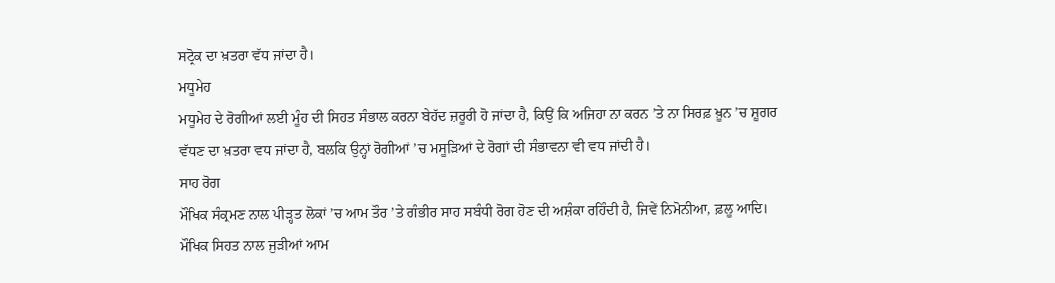ਸਟ੍ਰੋਕ ਦਾ ਖ਼ਤਰਾ ਵੱਧ ਜਾਂਦਾ ਹੈ।
ਮਧੂਮੇਹ
ਮਧੂਮੇਹ ਦੇ ਰੋਗੀਆਂ ਲਈ ਮੂੰਹ ਦੀ ਸਿਹਤ ਸੰਭਾਲ ਕਰਨਾ ਬੇਹੱਦ ਜ਼ਰੂਰੀ ਹੋ ਜਾਂਦਾ ਹੈ, ਕਿਉਂ ਕਿ ਅਜਿਹਾ ਨਾ ਕਰਨ ’ਤੇ ਨਾ ਸਿਰਫ਼ ਖ਼ੂਨ ’ਚ ਸ਼ੂਗਰ ਵੱਧਣ ਦਾ ਖ਼ਤਰਾ ਵਧ ਜਾਂਦਾ ਹੈ, ਬਲਕਿ ਉਨ੍ਹਾਂ ਰੋਗੀਆਂ ’ਚ ਮਸੂੜਿਆਂ ਦੇ ਰੋਗਾਂ ਦੀ ਸੰਭਾਵਨਾ ਵੀ ਵਧ ਜਾਂਦੀ ਹੈ।
ਸਾਹ ਰੋਗ
ਮੌਖਿਕ ਸੰਕ੍ਰਮਣ ਨਾਲ ਪੀੜ੍ਹਤ ਲੋਕਾਂ ’ਚ ਆਮ ਤੌਰ ’ਤੇ ਗੰਭੀਰ ਸਾਹ ਸਬੰਧੀ ਰੋਗ ਹੋਣ ਦੀ ਅਸ਼ੰਕਾ ਰਹਿੰਦੀ ਹੈ, ਜਿਵੇਂ ਨਿਮੋਨੀਆ, ਫ਼ਲੂ ਆਦਿ।
ਮੌਖਿਕ ਸਿਹਤ ਨਾਲ ਜੁੜੀਆਂ ਆਮ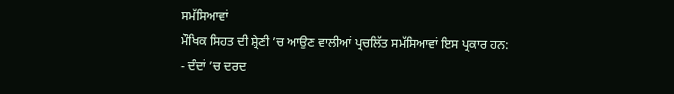ਸਮੱਸਿਆਵਾਂ
ਮੌਖਿਕ ਸਿਹਤ ਦੀ ਸ਼੍ਰੇਣੀ ’ਚ ਆਉਣ ਵਾਲੀਆਂ ਪ੍ਰਚਲਿੱਤ ਸਮੱਸਿਆਵਾਂ ਇਸ ਪ੍ਰਕਾਰ ਹਨ:
- ਦੰਦਾਂ ’ਚ ਦਰਦ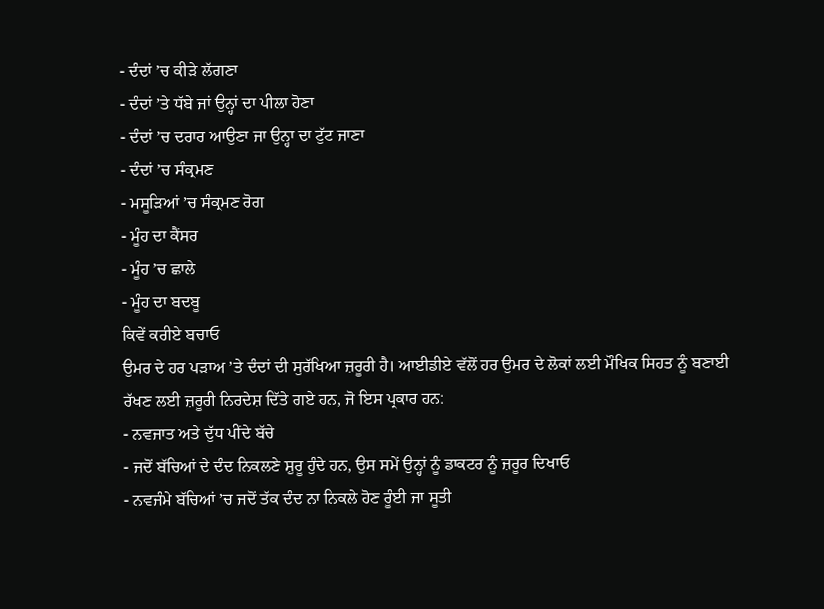- ਦੰਦਾਂ ’ਚ ਕੀੜੇ ਲੱਗਣਾ
- ਦੰਦਾਂ ’ਤੇ ਧੱਬੇ ਜਾਂ ਉਨ੍ਹਾਂ ਦਾ ਪੀਲਾ ਹੋਣਾ
- ਦੰਦਾਂ ’ਚ ਦਰਾਰ ਆਉਣਾ ਜਾ ਉਨ੍ਹਾ ਦਾ ਟੁੱਟ ਜਾਣਾ
- ਦੰਦਾਂ ’ਚ ਸੰਕ੍ਰਮਣ
- ਮਸੂੜਿਆਂ ’ਚ ਸੰਕ੍ਰਮਣ ਰੋਗ
- ਮੂੰਹ ਦਾ ਕੈਂਸਰ
- ਮੂੰਹ ’ਚ ਛਾਲੇ
- ਮੂੰਹ ਦਾ ਬਦਬੂ
ਕਿਵੇਂ ਕਰੀਏ ਬਚਾਓ
ਉਮਰ ਦੇ ਹਰ ਪੜਾਅ ’ਤੇ ਦੰਦਾਂ ਦੀ ਸੁਰੱਖਿਆ ਜ਼ਰੂਰੀ ਹੈ। ਆਈਡੀਏ ਵੱਲੋਂ ਹਰ ਉਮਰ ਦੇ ਲੋਕਾਂ ਲਈ ਮੌਖਿਕ ਸਿਹਤ ਨੂੰ ਬਣਾਈ ਰੱਖਣ ਲਈ ਜ਼ਰੂਰੀ ਨਿਰਦੇਸ਼ ਦਿੱਤੇ ਗਏ ਹਨ, ਜੋ ਇਸ ਪ੍ਰਕਾਰ ਹਨ:
- ਨਵਜਾਤ ਅਤੇ ਦੁੱਧ ਪੀਂਦੇ ਬੱਚੇ
- ਜਦੋਂ ਬੱਚਿਆਂ ਦੇ ਦੰਦ ਨਿਕਲਣੇ ਸ਼ੁਰੂ ਹੁੰਦੇ ਹਨ, ਉਸ ਸਮੇਂ ਉਨ੍ਹਾਂ ਨੂੰ ਡਾਕਟਰ ਨੂੰ ਜ਼ਰੂਰ ਦਿਖਾਓ
- ਨਵਜੰਮੇ ਬੱਚਿਆਂ ’ਚ ਜਦੋਂ ਤੱਕ ਦੰਦ ਨਾ ਨਿਕਲੇ ਹੋਣ ਰੂੰਈ ਜਾ ਸੂਤੀ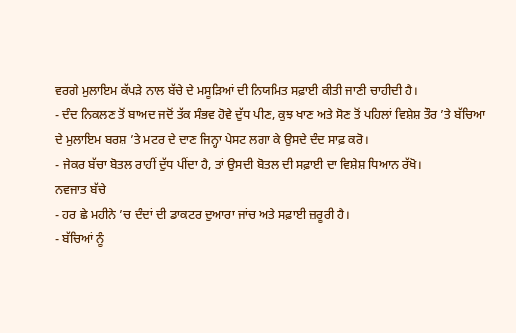ਵਰਗੇ ਮੁਲਾਇਮ ਕੱਪੜੇ ਨਾਲ ਬੱਚੇ ਦੇ ਮਸੂੜਿਆਂ ਦੀ ਨਿਯਮਿਤ ਸਫ਼ਾਈ ਕੀਤੀ ਜਾਣੀ ਚਾਹੀਦੀ ਹੈ।
- ਦੰਦ ਨਿਕਲਣ ਤੋਂ ਬਾਅਦ ਜਦੋਂ ਤੱਕ ਸੰਭਵ ਹੋਵੇ ਦੁੱਧ ਪੀਣ, ਕੁਝ ਖਾਣ ਅਤੇ ਸੋਣ ਤੋਂ ਪਹਿਲਾਂ ਵਿਸ਼ੇਸ਼ ਤੌਰ ’ਤੇ ਬੱਚਿਆ ਦੇ ਮੁਲਾਇਮ ਬਰਸ਼ ’ਤੇ ਮਟਰ ਦੇ ਦਾਣ ਜਿਨ੍ਹਾ ਪੇਸਟ ਲਗਾ ਕੇ ਉਸਦੇ ਦੰਦ ਸਾਫ਼ ਕਰੋ।
- ਜੇਕਰ ਬੱਚਾ ਬੋਤਲ ਰਾਹੀਂ ਦੁੱਧ ਪੀਂਦਾ ਹੈ, ਤਾਂ ਉਸਦੀ ਬੋਤਲ ਦੀ ਸਫ਼ਾਈ ਦਾ ਵਿਸ਼ੇਸ਼ ਧਿਆਨ ਰੱਖੋ।
ਨਵਜਾਤ ਬੱਚੇ
- ਹਰ ਛੇ ਮਹੀਨੇ ’ਚ ਦੰਦਾਂ ਦੀ ਡਾਕਟਰ ਦੁਆਰਾ ਜਾਂਚ ਅਤੇ ਸਫ਼ਾਈ ਜ਼ਰੂਰੀ ਹੈ।
- ਬੱਚਿਆਂ ਨੂੰ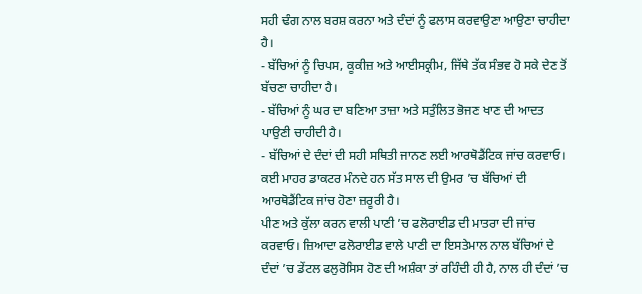ਸਹੀ ਢੰਗ ਨਾਲ ਬਰਸ਼ ਕਰਨਾ ਅਤੇ ਦੰਦਾਂ ਨੂੰ ਫਲਾਸ ਕਰਵਾਉਣਾ ਆਉਣਾ ਚਾਹੀਦਾ ਹੈ।
- ਬੱਚਿਆਂ ਨੂੰ ਚਿਪਸ, ਕੂਕੀਜ਼ ਅਤੇ ਆਈਸਕ੍ਰੀਮ, ਜਿੱਥੇ ਤੱਕ ਸੰਭਵ ਹੋ ਸਕੇ ਦੇਣ ਤੋਂ ਬੱਚਣਾ ਚਾਹੀਦਾ ਹੈ।
- ਬੱਚਿਆਂ ਨੂੰ ਘਰ ਦਾ ਬਣਿਆ ਤਾਜ਼ਾ ਅਤੇ ਸਤੁੰਲਿਤ ਭੋਜਣ ਖਾਣ ਦੀ ਆਦਤ ਪਾਉਣੀ ਚਾਹੀਦੀ ਹੈ।
- ਬੱਚਿਆਂ ਦੇ ਦੰਦਾਂ ਦੀ ਸਹੀ ਸਥਿਤੀ ਜਾਨਣ ਲਈ ਆਰਥੋਡੈਂਟਿਕ ਜਾਂਚ ਕਰਵਾਓ। ਕਈ ਮਾਹਰ ਡਾਕਟਰ ਮੰਨਦੇ ਹਨ ਸੱਤ ਸਾਲ ਦੀ ਉਮਰ ’ਚ ਬੱਚਿਆਂ ਦੀ ਆਰਥੋਡੈਂਟਿਕ ਜਾਂਚ ਹੋਣਾ ਜ਼ਰੂਰੀ ਹੈ।
ਪੀਣ ਅਤੇ ਕੁੱਲਾ ਕਰਨ ਵਾਲੀ ਪਾਣੀ ’ਚ ਫਲੋਰਾਈਡ ਦੀ ਮਾਤਰਾ ਦੀ ਜਾਂਚ ਕਰਵਾਓ। ਜ਼ਿਆਦਾ ਫਲੋਰਾਈਡ ਵਾਲੇ ਪਾਣੀ ਦਾ ਇਸਤੇਮਾਲ ਨਾਲ ਬੱਚਿਆਂ ਦੇ ਦੰਦਾਂ ’ਚ ਡੇਂਟਲ ਫਲੁਰੋਸਿਸ ਹੋਣ ਦੀ ਅਸ਼ੰਕਾ ਤਾਂ ਰਹਿੰਦੀ ਹੀ ਹੈ, ਨਾਲ ਹੀ ਦੰਦਾਂ ’ਚ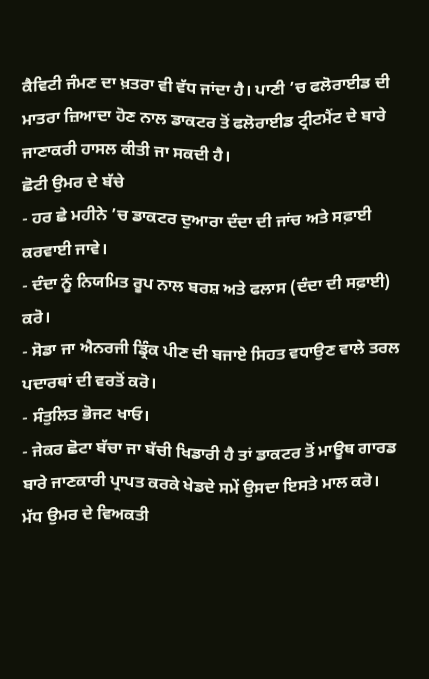ਕੈਵਿਟੀ ਜੰਮਣ ਦਾ ਖ਼ਤਰਾ ਵੀ ਵੱਧ ਜਾਂਦਾ ਹੈ। ਪਾਣੀ ’ਚ ਫਲੋਰਾਈਡ ਦੀ ਮਾਤਰਾ ਜ਼ਿਆਦਾ ਹੋਣ ਨਾਲ ਡਾਕਟਰ ਤੋਂ ਫਲੋਰਾਈਡ ਟ੍ਰੀਟਮੈਂਟ ਦੇ ਬਾਰੇ ਜਾਣਾਕਰੀ ਹਾਸਲ ਕੀਤੀ ਜਾ ਸਕਦੀ ਹੈ।
ਛੋਟੀ ਉਮਰ ਦੇ ਬੱਚੇ
- ਹਰ ਛੇ ਮਹੀਨੇ ’ਚ ਡਾਕਟਰ ਦੁਆਰਾ ਦੰਦਾ ਦੀ ਜਾਂਚ ਅਤੇ ਸਫ਼ਾਈ ਕਰਵਾਈ ਜਾਵੇ।
- ਦੰਦਾ ਨੂੰ ਨਿਯਮਿਤ ਰੂਪ ਨਾਲ ਬਰਸ਼ ਅਤੇ ਫਲਾਸ (ਦੰਦਾ ਦੀ ਸਫ਼ਾਈ) ਕਰੋ।
- ਸੋਡਾ ਜਾ ਐਨਰਜੀ ਡ੍ਰਿੰਕ ਪੀਣ ਦੀ ਬਜਾਏ ਸਿਹਤ ਵਧਾਉਣ ਵਾਲੇ ਤਰਲ ਪਦਾਰਥਾਂ ਦੀ ਵਰਤੋਂ ਕਰੋ।
- ਸੰਤੁਲਿਤ ਭੋਜਟ ਖਾਓ।
- ਜੇਕਰ ਛੋਟਾ ਬੱਚਾ ਜਾ ਬੱਚੀ ਖਿਡਾਰੀ ਹੈ ਤਾਂ ਡਾਕਟਰ ਤੋਂ ਮਾਊਥ ਗਾਰਡ ਬਾਰੇ ਜਾਣਕਾਰੀ ਪ੍ਰਾਪਤ ਕਰਕੇ ਖੇਡਦੇ ਸਮੇਂ ਉਸਦਾ ਇਸਤੇ ਮਾਲ ਕਰੋ।
ਮੱਧ ਉਮਰ ਦੇ ਵਿਅਕਤੀ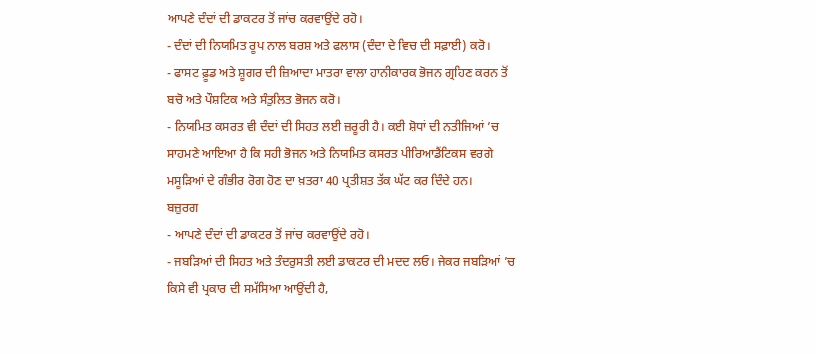ਆਪਣੇ ਦੰਦਾਂ ਦੀ ਡਾਕਟਰ ਤੋਂ ਜਾਂਚ ਕਰਵਾਉਂਦੇ ਰਹੋ।
- ਦੰਦਾਂ ਦੀ ਨਿਯਮਿਤ ਰੂਪ ਨਾਲ ਬਰਸ਼ ਅਤੇ ਫਲਾਸ (ਦੰਦਾ ਦੇ ਵਿਚ ਦੀ ਸਫ਼ਾਈ) ਕਰੋ।
- ਫਾਸਟ ਫ਼ੂਡ ਅਤੇ ਸ਼ੂਗਰ ਦੀ ਜ਼ਿਆਦਾ ਮਾਤਰਾ ਵਾਲਾ ਹਾਨੀਕਾਰਕ ਭੋਜਨ ਗ੍ਰਹਿਣ ਕਰਨ ਤੋਂ ਬਚੋ ਅਤੇ ਪੌਸ਼ਟਿਕ ਅਤੇ ਸੰਤੁਲਿਤ ਭੋਜਨ ਕਰੋ।
- ਨਿਯਮਿਤ ਕਸਰਤ ਵੀ ਦੰਦਾਂ ਦੀ ਸਿਹਤ ਲਈ ਜ਼ਰੂਰੀ ਹੈ। ਕਈ ਸ਼ੋਧਾਂ ਦੀ ਨਤੀਜਿਆਂ ’ਚ ਸਾਹਮਣੇ ਆਇਆ ਹੈ ਕਿ ਸਹੀ ਭੋਜਨ ਅਤੇ ਨਿਯਮਿਤ ਕਸਰਤ ਪੀਰਿਆਡੈਂਟਿਕਸ ਵਰਗੇ ਮਸੂੜਿਆਂ ਦੇ ਗੰਭੀਰ ਰੋਗ ਹੋਣ ਦਾ ਖ਼ਤਰਾ 40 ਪ੍ਰਤੀਸ਼ਤ ਤੱਕ ਘੱਟ ਕਰ ਦਿੰਦੇ ਹਨ।
ਬਜ਼ੁਰਗ
- ਆਪਣੇ ਦੰਦਾਂ ਦੀ ਡਾਕਟਰ ਤੋਂ ਜਾਂਚ ਕਰਵਾਉਂਦੇ ਰਹੋ।
- ਜਬੜਿਆਂ ਦੀ ਸਿਹਤ ਅਤੇ ਤੰਦਰੁਸਤੀ ਲਈ ਡਾਕਟਰ ਦੀ ਮਦਦ ਲਓ। ਜੇਕਰ ਜਬੜਿਆਂ ’ਚ ਕਿਸੇ ਵੀ ਪ੍ਰਕਾਰ ਦੀ ਸਮੱਸਿਆ ਆਉਂਦੀ ਹੈ,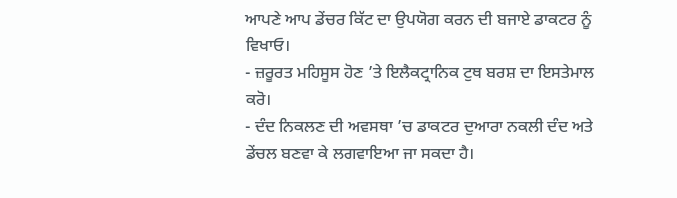ਆਪਣੇ ਆਪ ਡੇਂਚਰ ਕਿੱਟ ਦਾ ਉਪਯੋਗ ਕਰਨ ਦੀ ਬਜਾਏ ਡਾਕਟਰ ਨੂੰ ਵਿਖਾਓ।
- ਜ਼ਰੂਰਤ ਮਹਿਸੂਸ ਹੋਣ ’ਤੇ ਇਲੈਕਟ੍ਰਾਨਿਕ ਟੁਥ ਬਰਸ਼ ਦਾ ਇਸਤੇਮਾਲ ਕਰੋ।
- ਦੰਦ ਨਿਕਲਣ ਦੀ ਅਵਸਥਾ ’ਚ ਡਾਕਟਰ ਦੁਆਰਾ ਨਕਲੀ ਦੰਦ ਅਤੇ ਡੇਂਚਲ ਬਣਵਾ ਕੇ ਲਗਵਾਇਆ ਜਾ ਸਕਦਾ ਹੈ।